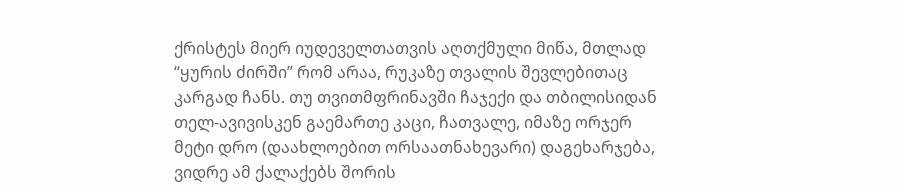ქრისტეს მიერ იუდეველთათვის აღთქმული მიწა, მთლად “ყურის ძირში” რომ არაა, რუკაზე თვალის შევლებითაც კარგად ჩანს. თუ თვითმფრინავში ჩაჯექი და თბილისიდან თელ-ავივისკენ გაემართე კაცი, ჩათვალე, იმაზე ორჯერ მეტი დრო (დაახლოებით ორსაათნახევარი) დაგეხარჯება, ვიდრე ამ ქალაქებს შორის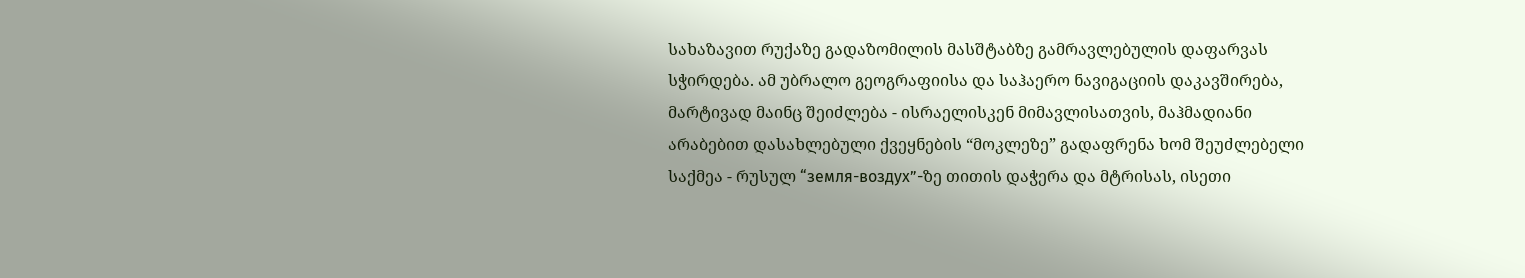სახაზავით რუქაზე გადაზომილის მასშტაბზე გამრავლებულის დაფარვას სჭირდება. ამ უბრალო გეოგრაფიისა და საჰაერო ნავიგაციის დაკავშირება, მარტივად მაინც შეიძლება - ისრაელისკენ მიმავლისათვის, მაჰმადიანი არაბებით დასახლებული ქვეყნების “მოკლეზე” გადაფრენა ხომ შეუძლებელი საქმეა - რუსულ “земля-воздух”-ზე თითის დაჭერა და მტრისას, ისეთი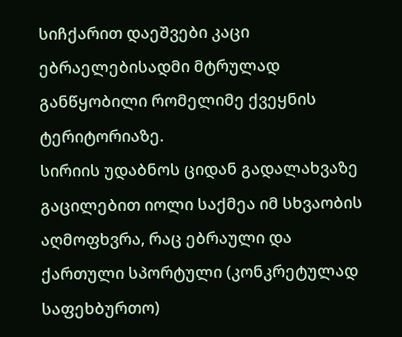სიჩქარით დაეშვები კაცი ებრაელებისადმი მტრულად განწყობილი რომელიმე ქვეყნის ტერიტორიაზე.
სირიის უდაბნოს ციდან გადალახვაზე გაცილებით იოლი საქმეა იმ სხვაობის აღმოფხვრა, რაც ებრაული და ქართული სპორტული (კონკრეტულად საფეხბურთო)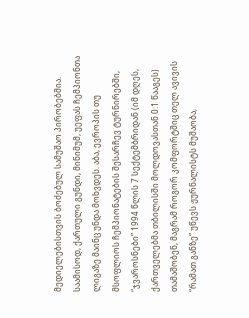მედიელებისთვის ბოძებულ სამუშაო პირობებშია. საამისოდ, ქართული გუნდი, მინიმუმ, უეფას ჩემპიონთა ლიგაზე მაინც უნდა მოხვდეს. აბა, ევროპის თუ მსოფლიოს ჩემპიონატების შესარჩევ ტურნირებში, “ჯვაროსნები” 1994 წლის 7 სექტემბრიდან (იმ დღეს, ქართველებმა თბილისში მოლდოვასთან 0:1 წააგეს) თამაშობენ, მაგრამ როგორ კომფორტშიც თელ ავივის “რამათ განზე” უწევს ჟურნალისტს მუშაობა,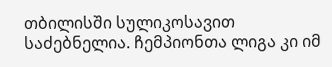თბილისში სულიკოსავით საძებნელია. ჩემპიონთა ლიგა კი იმ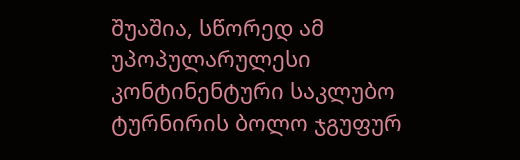შუაშია, სწორედ ამ უპოპულარულესი კონტინენტური საკლუბო ტურნირის ბოლო ჯგუფურ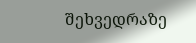შეხვედრაზე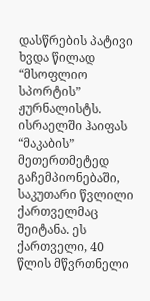დასწრების პატივი ხვდა წილად “მსოფლიო სპორტის” ჟურნალისტს.
ისრაელში ჰაიფას “მაკაბის” მეთერთმეტედ გაჩემპიონებაში, საკუთარი წვლილი ქართველმაც შეიტანა. ეს ქართველი, 40 წლის მწვრთნელი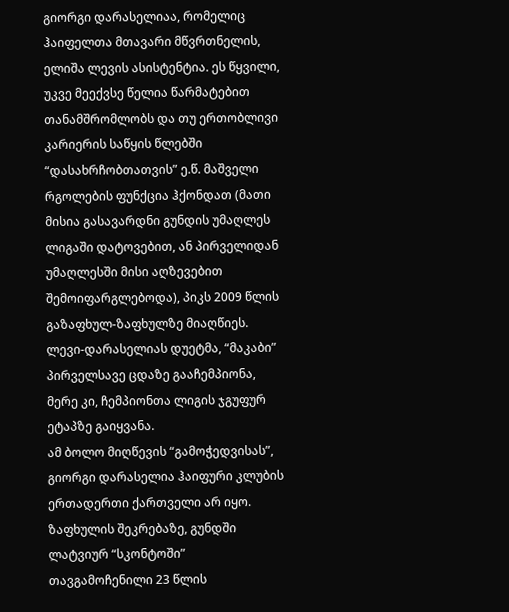გიორგი დარასელიაა, რომელიც ჰაიფელთა მთავარი მწვრთნელის, ელიშა ლევის ასისტენტია. ეს წყვილი, უკვე მეექვსე წელია წარმატებით თანამშრომლობს და თუ ერთობლივი კარიერის საწყის წლებში “დასახრჩობთათვის” ე.წ. მაშველი რგოლების ფუნქცია ჰქონდათ (მათი მისია გასავარდნი გუნდის უმაღლეს ლიგაში დატოვებით, ან პირველიდან უმაღლესში მისი აღზევებით შემოიფარგლებოდა), პიკს 2009 წლის გაზაფხულ-ზაფხულზე მიაღწიეს. ლევი-დარასელიას დუეტმა, “მაკაბი” პირველსავე ცდაზე გააჩემპიონა, მერე კი, ჩემპიონთა ლიგის ჯგუფურ ეტაპზე გაიყვანა.
ამ ბოლო მიღწევის “გამოჭედვისას”, გიორგი დარასელია ჰაიფური კლუბის ერთადერთი ქართველი არ იყო. ზაფხულის შეკრებაზე, გუნდში ლატვიურ “სკონტოში” თავგამოჩენილი 23 წლის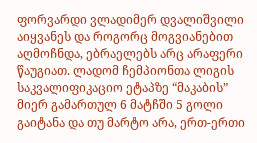ფორვარდი ვლადიმერ დვალიშვილი აიყვანეს და როგორც მოგვიანებით აღმოჩნდა, ებრაელებს არც არაფერი წაუგიათ. ლადომ ჩემპიონთა ლიგის საკვალიფიკაციო ეტაპზე “მაკაბის” მიერ გამართულ 6 მატჩში 5 გოლი გაიტანა და თუ მარტო არა, ერთ-ერთი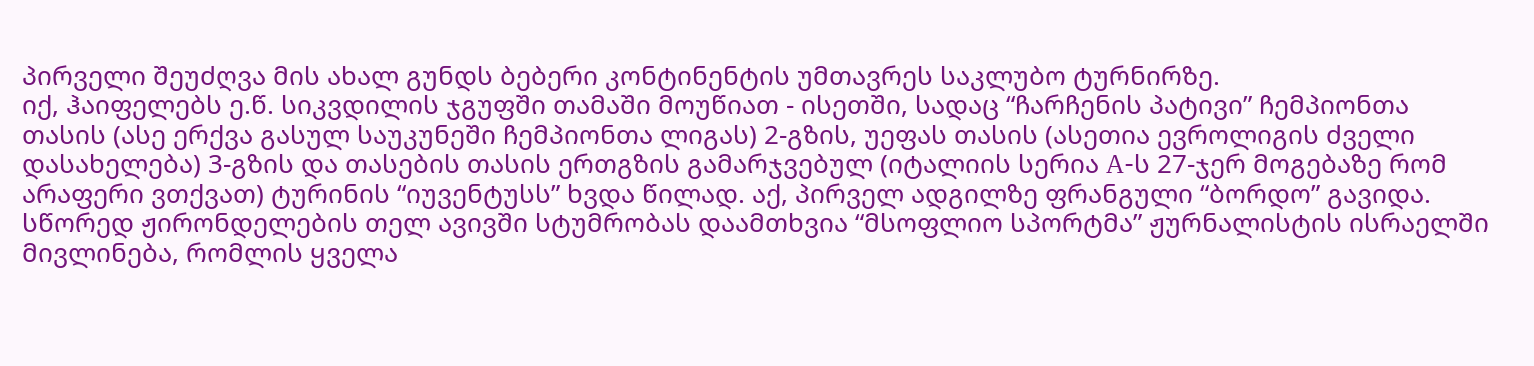პირველი შეუძღვა მის ახალ გუნდს ბებერი კონტინენტის უმთავრეს საკლუბო ტურნირზე.
იქ, ჰაიფელებს ე.წ. სიკვდილის ჯგუფში თამაში მოუწიათ - ისეთში, სადაც “ჩარჩენის პატივი” ჩემპიონთა თასის (ასე ერქვა გასულ საუკუნეში ჩემპიონთა ლიგას) 2-გზის, უეფას თასის (ასეთია ევროლიგის ძველი დასახელება) 3-გზის და თასების თასის ერთგზის გამარჯვებულ (იტალიის სერია A-ს 27-ჯერ მოგებაზე რომ არაფერი ვთქვათ) ტურინის “იუვენტუსს” ხვდა წილად. აქ, პირველ ადგილზე ფრანგული “ბორდო” გავიდა. სწორედ ჟირონდელების თელ ავივში სტუმრობას დაამთხვია “მსოფლიო სპორტმა” ჟურნალისტის ისრაელში მივლინება, რომლის ყველა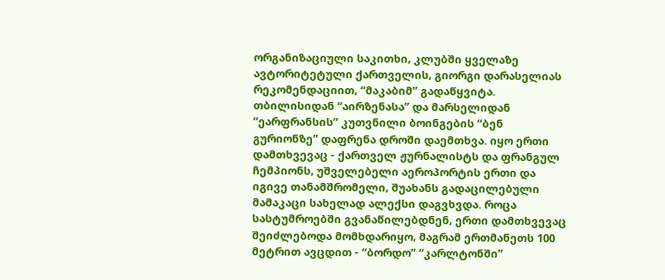ორგანიზაციული საკითხი, კლუბში ყველაზე ავტორიტეტული ქართველის, გიორგი დარასელიას რეკომენდაციით, “მაკაბიმ” გადაწყვიტა.
თბილისიდან “აირზენასა” და მარსელიდან “ეარფრანსის” კუთვნილი ბოინგების “ბენ გურიონზე” დაფრენა დროში დაემთხვა. იყო ერთი დამთხვევაც - ქართველ ჟურნალისტს და ფრანგულ ჩემპიონს, უშველებელი აეროპორტის ერთი და იგივე თანამშრომელი, შუახანს გადაცილებული მამაკაცი სახელად ალექსი დაგვხვდა. როცა სასტუმროებში გვანაწილებდნენ, ერთი დამთხვევაც შეიძლებოდა მომხდარიყო, მაგრამ ერთმანეთს 100 მეტრით ავცდით - “ბორდო” “კარლტონში”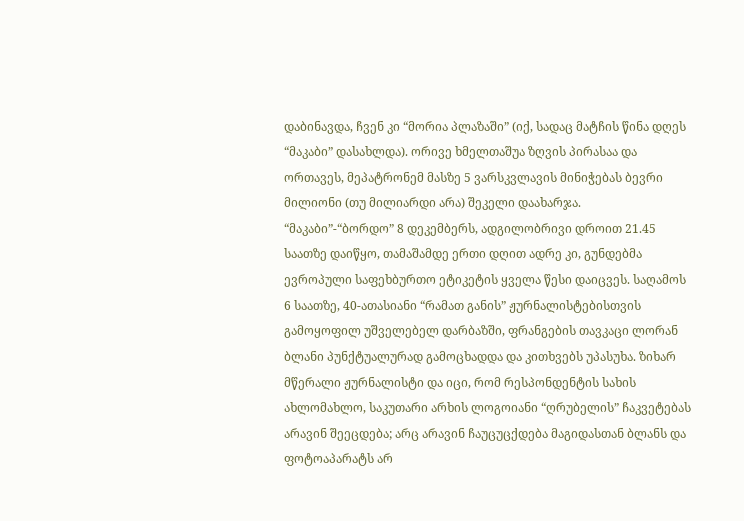დაბინავდა, ჩვენ კი “მორია პლაზაში” (იქ, სადაც მატჩის წინა დღეს “მაკაბი” დასახლდა). ორივე ხმელთაშუა ზღვის პირასაა და ორთავეს, მეპატრონემ მასზე 5 ვარსკვლავის მინიჭებას ბევრი მილიონი (თუ მილიარდი არა) შეკელი დაახარჯა.
“მაკაბი”-“ბორდო” 8 დეკემბერს, ადგილობრივი დროით 21.45 საათზე დაიწყო, თამაშამდე ერთი დღით ადრე კი, გუნდებმა ევროპული საფეხბურთო ეტიკეტის ყველა წესი დაიცვეს. საღამოს 6 საათზე, 40-ათასიანი “რამათ განის” ჟურნალისტებისთვის გამოყოფილ უშველებელ დარბაზში, ფრანგების თავკაცი ლორან ბლანი პუნქტუალურად გამოცხადდა და კითხვებს უპასუხა. ზიხარ მწერალი ჟურნალისტი და იცი, რომ რესპონდენტის სახის ახლომახლო, საკუთარი არხის ლოგოიანი “ღრუბელის” ჩაკვეტებას არავინ შეეცდება; არც არავინ ჩაუცუცქდება მაგიდასთან ბლანს და ფოტოაპარატს არ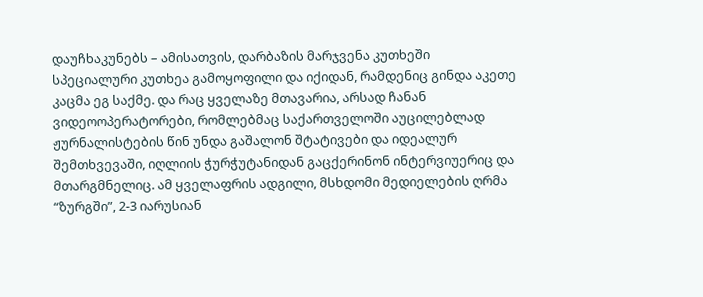დაუჩხაკუნებს – ამისათვის, დარბაზის მარჯვენა კუთხეში სპეციალური კუთხეა გამოყოფილი და იქიდან, რამდენიც გინდა აკეთე კაცმა ეგ საქმე. და რაც ყველაზე მთავარია, არსად ჩანან ვიდეოოპერატორები, რომლებმაც საქართველოში აუცილებლად ჟურნალისტების წინ უნდა გაშალონ შტატივები და იდეალურ შემთხვევაში, იღლიის ჭურჭუტანიდან გაცქერინონ ინტერვიუერიც და მთარგმნელიც. ამ ყველაფრის ადგილი, მსხდომი მედიელების ღრმა “ზურგში”, 2-3 იარუსიან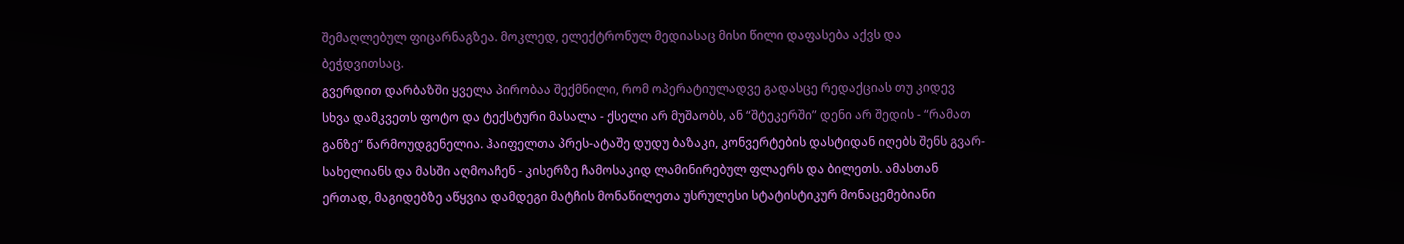შემაღლებულ ფიცარნაგზეა. მოკლედ, ელექტრონულ მედიასაც მისი წილი დაფასება აქვს და ბეჭდვითსაც.
გვერდით დარბაზში ყველა პირობაა შექმნილი, რომ ოპერატიულადვე გადასცე რედაქციას თუ კიდევ სხვა დამკვეთს ფოტო და ტექსტური მასალა - ქსელი არ მუშაობს, ან “შტეკერში” დენი არ შედის - “რამათ განზე” წარმოუდგენელია. ჰაიფელთა პრეს-ატაშე დუდუ ბაზაკი, კონვერტების დასტიდან იღებს შენს გვარ-სახელიანს და მასში აღმოაჩენ - კისერზე ჩამოსაკიდ ლამინირებულ ფლაერს და ბილეთს. ამასთან ერთად, მაგიდებზე აწყვია დამდეგი მატჩის მონაწილეთა უსრულესი სტატისტიკურ მონაცემებიანი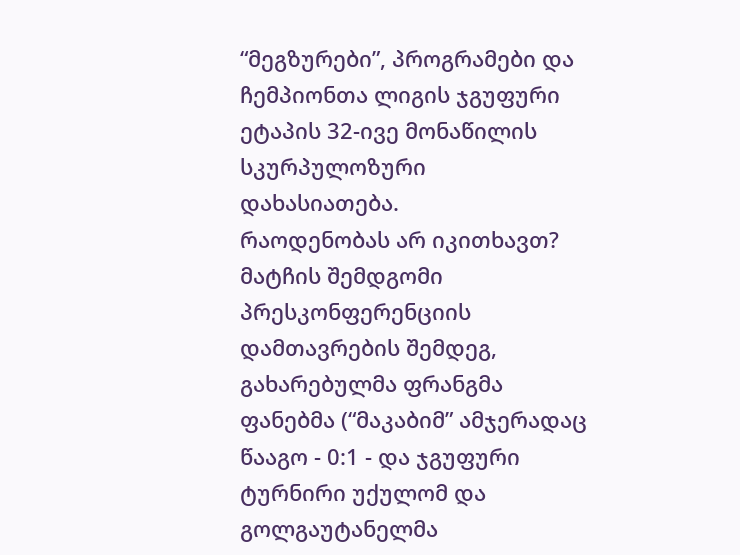“მეგზურები”, პროგრამები და ჩემპიონთა ლიგის ჯგუფური ეტაპის 32-ივე მონაწილის სკურპულოზური დახასიათება.
რაოდენობას არ იკითხავთ? მატჩის შემდგომი პრესკონფერენციის დამთავრების შემდეგ, გახარებულმა ფრანგმა ფანებმა (“მაკაბიმ” ამჯერადაც წააგო - 0:1 - და ჯგუფური ტურნირი უქულომ და გოლგაუტანელმა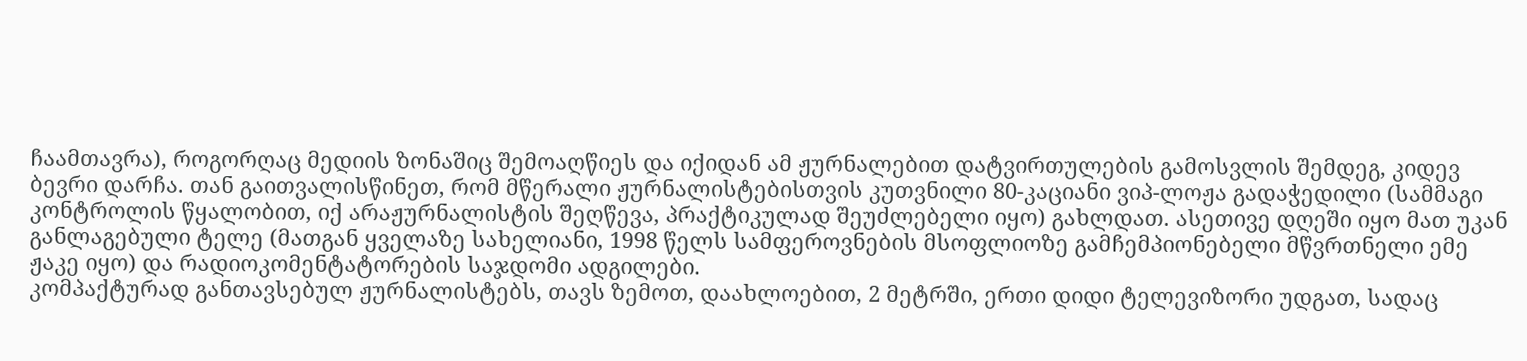ჩაამთავრა), როგორღაც მედიის ზონაშიც შემოაღწიეს და იქიდან ამ ჟურნალებით დატვირთულების გამოსვლის შემდეგ, კიდევ ბევრი დარჩა. თან გაითვალისწინეთ, რომ მწერალი ჟურნალისტებისთვის კუთვნილი 80-კაციანი ვიპ-ლოჟა გადაჭედილი (სამმაგი კონტროლის წყალობით, იქ არაჟურნალისტის შეღწევა, პრაქტიკულად შეუძლებელი იყო) გახლდათ. ასეთივე დღეში იყო მათ უკან განლაგებული ტელე (მათგან ყველაზე სახელიანი, 1998 წელს სამფეროვნების მსოფლიოზე გამჩემპიონებელი მწვრთნელი ემე ჟაკე იყო) და რადიოკომენტატორების საჯდომი ადგილები.
კომპაქტურად განთავსებულ ჟურნალისტებს, თავს ზემოთ, დაახლოებით, 2 მეტრში, ერთი დიდი ტელევიზორი უდგათ, სადაც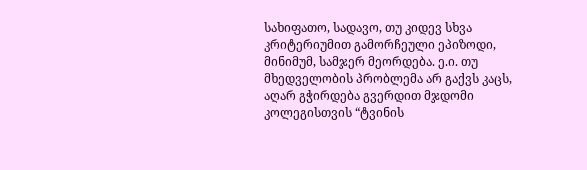სახიფათო, სადავო, თუ კიდევ სხვა კრიტერიუმით გამორჩეული ეპიზოდი, მინიმუმ, სამჯერ მეორდება. ე.ი. თუ მხედველობის პრობლემა არ გაქვს კაცს, აღარ გჭირდება გვერდით მჯდომი კოლეგისთვის “ტვინის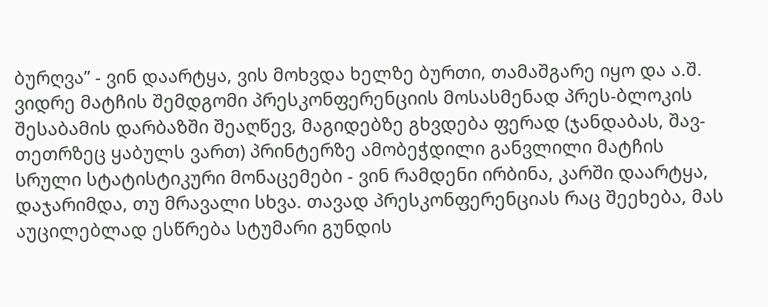ბურღვა” - ვინ დაარტყა, ვის მოხვდა ხელზე ბურთი, თამაშგარე იყო და ა.შ.
ვიდრე მატჩის შემდგომი პრესკონფერენციის მოსასმენად პრეს-ბლოკის შესაბამის დარბაზში შეაღწევ, მაგიდებზე გხვდება ფერად (ჯანდაბას, შავ-თეთრზეც ყაბულს ვართ) პრინტერზე ამობეჭდილი განვლილი მატჩის სრული სტატისტიკური მონაცემები - ვინ რამდენი ირბინა, კარში დაარტყა, დაჯარიმდა, თუ მრავალი სხვა. თავად პრესკონფერენციას რაც შეეხება, მას აუცილებლად ესწრება სტუმარი გუნდის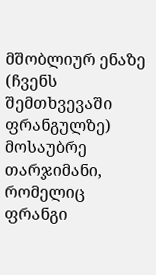მშობლიურ ენაზე (ჩვენს შემთხვევაში ფრანგულზე) მოსაუბრე თარჯიმანი, რომელიც ფრანგი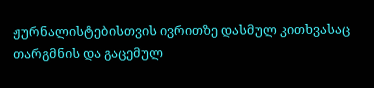ჟურნალისტებისთვის ივრითზე დასმულ კითხვასაც თარგმნის და გაცემულ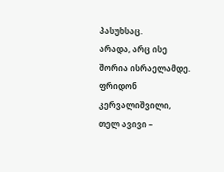პასუხსაც.
არადა, არც ისე შორია ისრაელამდე.
ფრიდონ კერვალიშვილი, თელ ავივი –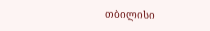თბილისი